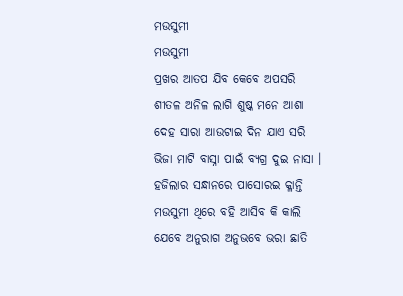ମଉସୁମୀ
ମଉସୁମୀ
ପ୍ରଖର ଆତପ ଯିବ କେବେ ଅପସରି
ଶୀତଳ ଅନିଳ ଲାଗି ଶୁଷ୍କ ମନେ ଆଶା
ଦେହ ସାରା ଆଉଟାଇ ଦିନ ଯାଏ ସରି
ଭିଜା ମାଟି ବାସ୍ନା ପାଇଁ ବ୍ୟଗ୍ର ଦୁଇ ନାସା ।
ହଜିଲାର ସନ୍ଧାନରେ ପାସୋରଇ କ୍ଳାନ୍ତି
ମଉସୁମୀ ଥିରେ ବହି ଆସିବ କି କାଲି
ଯେବେ ଅନୁରାଗ ଅନୁଭବେ ଭରା ଛାତି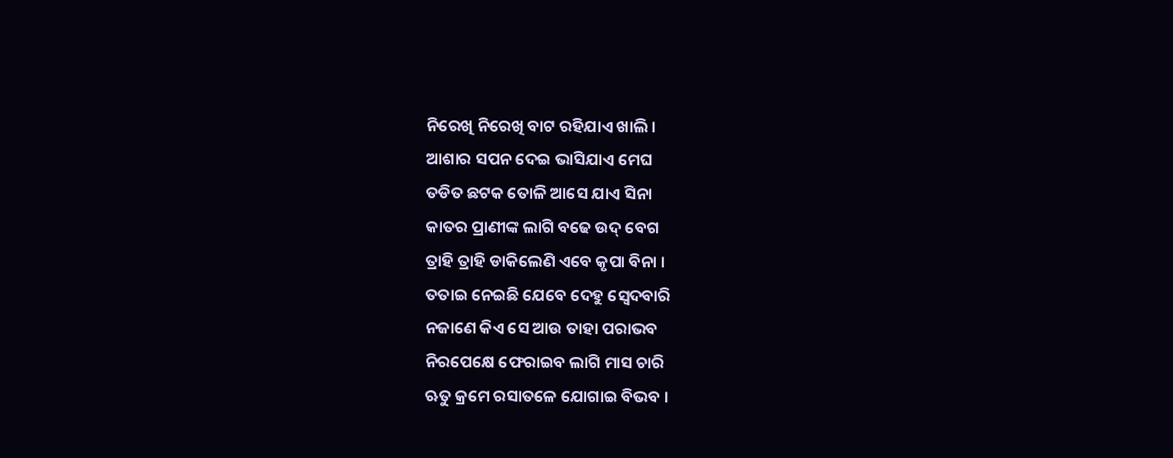ନିରେଖି ନିରେଖି ବାଟ ରହିଯାଏ ଖାଲି ।
ଆଶାର ସପନ ଦେଇ ଭାସିଯାଏ ମେଘ
ତଡିତ ଛଟକ ତୋଳି ଆସେ ଯାଏ ସିନା
କାତର ପ୍ରାଣୀଙ୍କ ଲାଗି ବଢେ ଉଦ୍ ବେଗ
ତ୍ରାହି ତ୍ରାହି ଡାକିଲେଣି ଏବେ କୃପା ବିନା ।
ତତାଇ ନେଇଛି ଯେବେ ଦେହୁ ସ୍ଵେଦବାରି
ନଜାଣେ କିଏ ସେ ଆଉ ତାହା ପରାଭବ
ନିରପେକ୍ଷେ ଫେରାଇବ ଲାଗି ମାସ ଚାରି
ଋତୁ କ୍ରମେ ରସାତଳେ ଯୋଗାଇ ବିଭବ ।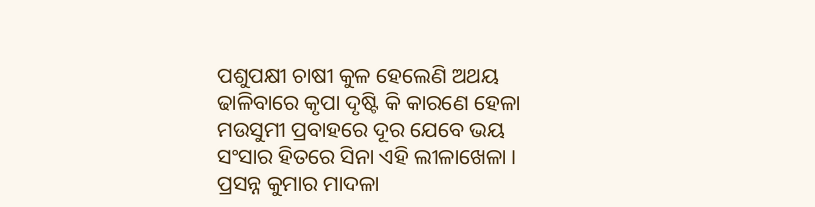ପଶୁପକ୍ଷୀ ଚାଷୀ କୁଳ ହେଲେଣି ଅଥୟ
ଢାଳିବାରେ କୃପା ଦୃଷ୍ଟି କି କାରଣେ ହେଳା
ମଉସୁମୀ ପ୍ରବାହରେ ଦୂର ଯେବେ ଭୟ
ସଂସାର ହିତରେ ସିନା ଏହି ଲୀଳାଖେଳା ।
ପ୍ରସନ୍ନ କୁମାର ମାଦଳା